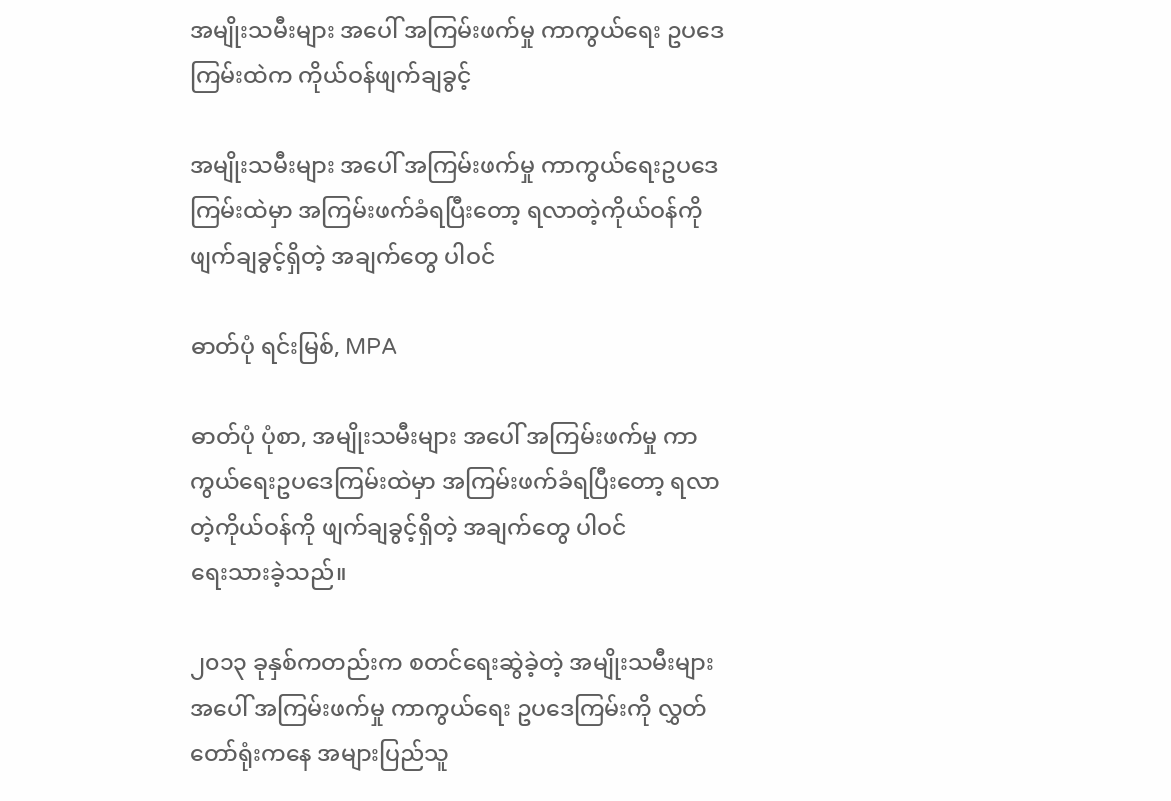အမျိုးသမီးများ အပေါ် အကြမ်းဖက်မှု ကာကွယ်ရေး ဥပဒေကြမ်းထဲက ကိုယ်ဝန်ဖျက်ချခွင့်

အမျိုးသမီးများ အပေါ် အကြမ်းဖက်မှု ကာကွယ်ရေးဥပဒေကြမ်းထဲမှာ အကြမ်းဖက်ခံရပြီးတော့ ရလာတဲ့ကိုယ်ဝန်ကို ဖျက်ချခွင့်ရှိတဲ့ အချက်တွေ ပါဝင်

ဓာတ်ပုံ ရင်းမြစ်, MPA

ဓာတ်ပုံ ပုံစာ, အမျိုးသမီးများ အပေါ် အကြမ်းဖက်မှု ကာကွယ်ရေးဥပဒေကြမ်းထဲမှာ အကြမ်းဖက်ခံရပြီးတော့ ရလာတဲ့ကိုယ်ဝန်ကို ဖျက်ချခွင့်ရှိတဲ့ အချက်တွေ ပါဝင်
ရေးသားခဲ့သည်။

၂၀၁၃ ခုနှစ်ကတည်းက စတင်ရေးဆွဲခဲ့တဲ့ အမျိုးသမီးများ အပေါ် အကြမ်းဖက်မှု ကာကွယ်ရေး ဥပဒေကြမ်းကို လွှတ်တော်ရုံးကနေ အများပြည်သူ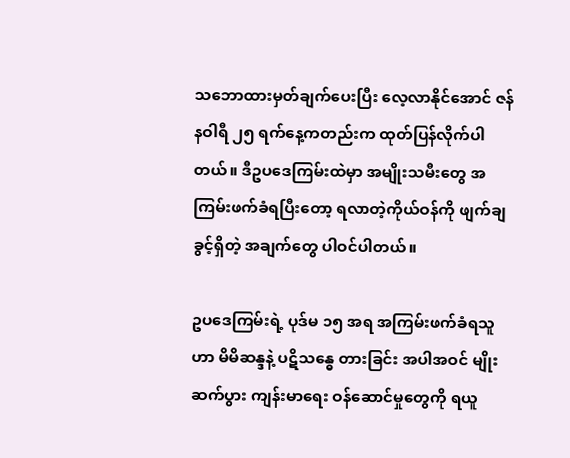သဘောထားမှတ်ချက်ပေးပြီး လေ့လာနိုင်အောင် ဇန်နဝါရီ ၂၅ ရက်နေ့ကတည်းက ထုတ်ပြန်လိုက်ပါတယ်။ ဒီဥပဒေကြမ်းထဲမှာ အမျိုးသမီးတွေ အကြမ်းဖက်ခံရပြီးတော့ ရလာတဲ့ကိုယ်ဝန်ကို ဖျက်ချခွင့်ရှိတဲ့ အချက်တွေ ပါဝင်ပါတယ်။

ဥပဒေကြမ်းရဲ့ ပုဒ်မ ၁၅ အရ အကြမ်းဖက်ခံရသူဟာ မိမိဆန္ဒနဲ့ ပဋိသန္ဓေ တားခြင်း အပါအဝင် မျိုးဆက်ပွား ကျန်းမာရေး ဝန်ဆောင်မှုတွေကို ရယူ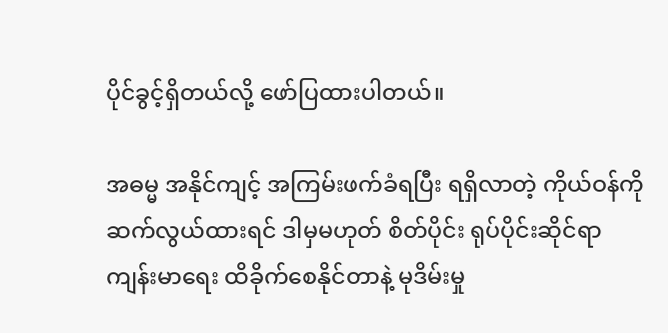ပိုင်ခွင့်ရှိတယ်လို့ ဖော်ပြထားပါတယ်။

အဓမ္မ အနိုင်ကျင့် အကြမ်းဖက်ခံရပြီး ရရှိလာတဲ့ ကိုယ်ဝန်ကို ဆက်လွယ်ထားရင် ဒါမှမဟုတ် စိတ်ပိုင်း ရုပ်ပိုင်းဆိုင်ရာ ကျန်းမာရေး ထိခိုက်စေနိုင်တာနဲ့ မုဒိမ်းမှု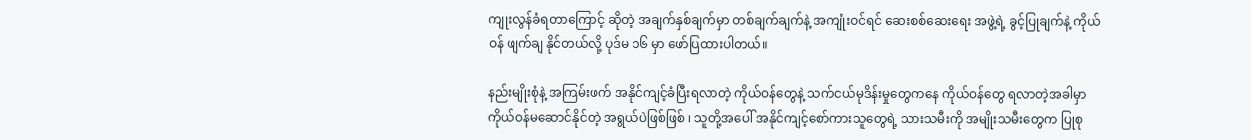ကျုးလွန်ခံရတာကြောင့် ဆိုတဲ့ အချက်နှစ်ချက်မှာ တစ်ချက်ချက်နဲ့ အကျုံးဝင်ရင် ဆေးစစ်ဆေးရေး အဖွဲ့ရဲ့ ခွင့်ပြုချက်နဲ့ ကိုယ်ဝန် ဖျက်ချ နိုင်တယ်လို့ ပုဒ်မ ၁၆ မှာ ဖော်ပြထားပါတယ်။

နည်းမျိုးစုံနဲ့ အကြမ်းဖက် အနိုင်ကျင့်ခံပြီးရလာတဲ့ ကိုယ်ဝန်တွေနဲ့ သက်ငယ်မုဒိန်းမှုတွေကနေ ကိုယ်ဝန်တွေ ရလာတဲ့အခါမှာ ကိုယ်ဝန်မဆောင်နိုင်တဲ့ အရွယ်ပဲဖြစ်ဖြစ် ၊ သူတို့အပေါ် အနိုင်ကျင့်စော်ကားသူတွေရဲ့ သားသမီးကို အမျိုးသမီးတွေက ပြုစု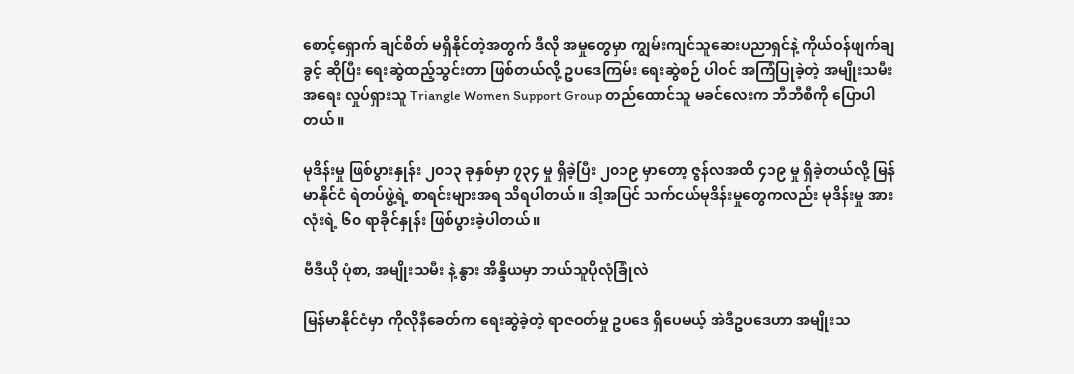စောင့်ရှောက် ချင်စိတ် မရှိနိုင်တဲ့အတွက် ဒီလို အမှုတွေမှာ ကျွမ်းကျင်သူဆေးပညာရှင်နဲ့ ကိုယ်ဝန်ဖျက်ချခွင့် ဆိုပြီး ရေးဆွဲထည့်သွင်းတာ ဖြစ်တယ်လို့ ဥပဒေကြမ်း ရေးဆွဲစဉ် ပါဝင် အကြံပြုခဲ့တဲ့ အမျိုးသမီးအရေး လှုပ်ရှားသူ Triangle Women Support Group တည်ထောင်သူ မခင်လေးက ဘီဘီစီကို ပြောပါတယ်။

မုဒိန်းမှု ဖြစ်ပွားနှုန်း ၂၀၁၃ ခုနှစ်မှာ ၇၃၄ မှု ရှိခဲ့ပြီး ၂၀၁၉ မှာတော့ ဇွန်လအထိ ၄၁၉ မှု ရှိခဲ့တယ်လို့ မြန်မာနိုင်ငံ ရဲတပ်ဖွဲ့ရဲ့ စာရင်းများအရ သိရပါတယ်။ ဒါ့အပြင် သက်ငယ်မုဒိန်းမှုတွေကလည်း မုဒိန်းမှု အားလုံးရဲ့ ၆၀ ရာခိုင်နှုန်း ဖြစ်ပွားခဲ့ပါတယ်။

ဗီဒီယို ပုံစာ, အမျိုးသမီး နဲ့ နွား အိန္ဒိယမှာ ဘယ်သူပိုလုံခြုံလဲ

မြန်မာနိုင်ငံမှာ ကိုလိုနီခေတ်က ရေးဆွဲခဲ့တဲ့ ရာဇဝတ်မှု ဥပဒေ ရှိပေမယ့် အဲဒီဥပဒေဟာ အမျိုးသ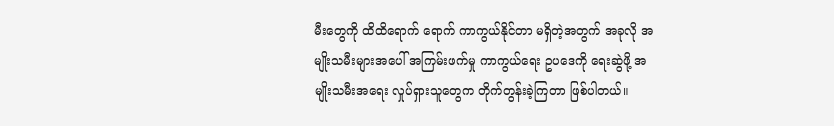မီးတွေကို ထိထိရောက် ရောက် ကာကွယ်နိုင်တာ မရှိတဲ့အတွက် အခုလို အမျိုးသမီးများအပေါ် အကြမ်းဖက်မှု ကာကွယ်ရေး ဥပဒေကို ရေးဆွဲဖို့ အမျိုးသမီးအရေး လှုပ်ရှားသူတွေက တိုက်တွန်းခဲ့ကြတာ ဖြစ်ပါတယ်။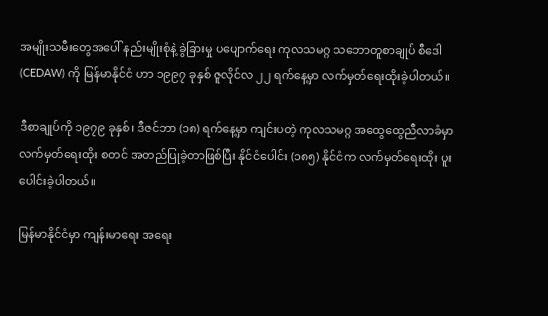အမျိုးသမီးတွေအပေါ် နည်းမျိုးစုံနဲ့ ခွဲခြားမှု ပပျောက်ရေး ကုလသမဂ္ဂ သဘောတူစာချုပ် စီဒေါ (CEDAW) ကို မြန်မာနိုင်ငံ ဟာ ၁၉၉၇ ခုနှစ် ဇူလိုင်လ ၂၂ ရက်နေ့မှာ လက်မှတ်ရေးထိုးခဲ့ပါတယ်။

ဒီစာချုပ်ကို ၁၉၇၉ ခုနှစ်၊ ဒီဇင်ဘာ (၁၈) ရက်နေ့မှာ ကျင်းပတဲ့ ကုလသမဂ္ဂ အထွေထွေညီလာခံမှာ လက်မှတ်ရေးထိုး စတင် အတည်ပြုခဲ့တာဖြစ်ပြီး နိုင်ငံပေါင်း (၁၈၅) နိုင်ငံက လက်မှတ်ရေးထိုး ပူးပေါင်းခဲ့ပါတယ်။

မြန်မာနိုင်ငံမှာ ကျန်းမာရေး အရေး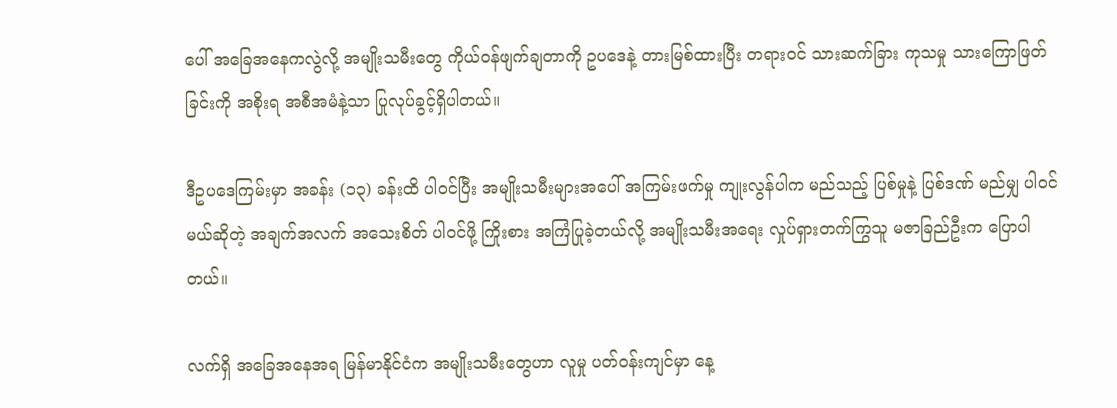ပေါ် အခြေအနေကလွဲလို့ အမျိုးသမီးတွေ ကိုယ်ဝန်ဖျက်ချတာကို ဥပဒေနဲ့ တားမြစ်ထားပြီး တရားဝင် သားဆက်ခြား ကုသမှု သားကြောဖြတ်ခြင်းကို အစိုးရ အစီအမံနဲ့သာ ပြုလုပ်ခွင့်ရှိပါတယ်။

ဒီဥပဒေကြမ်းမှာ အခန်း (၁၃) ခန်းထိ ပါဝင်ပြီး အမျိုးသမီးများအပေါ် အကြမ်းဖက်မှု ကျုးလွန်ပါက မည်သည့် ပြစ်မှုနဲ့ ပြစ်ဒဏ် မည်မျှ ပါဝင်မယ်ဆိုတဲ့ အချက်အလက် အသေးစိတ် ပါဝင်ဖို့ ကြိုးစား အကြံပြုခဲ့တယ်လို့ အမျိုးသမီးအရေး လှုပ်ရှားတက်ကြွသူ မဇာခြည်ဦးက ပြောပါတယ်။

လက်ရှိ အခြေအနေအရ မြန်မာနိုင်ငံက အမျိုးသမီးတွေဟာ လူမှု ပတ်ဝန်းကျင်မှာ နေ့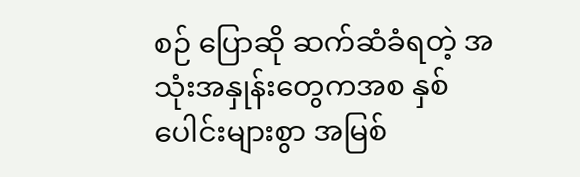စဉ် ပြောဆို ဆက်ဆံခံရတဲ့ အသုံးအနှုန်းတွေကအစ နှစ်ပေါင်းများစွာ အမြစ်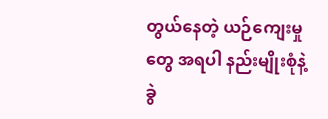တွယ်နေတဲ့ ယဉ်ကျေးမှုတွေ အရပါ နည်းမျိုးစုံနဲ့ ခွဲ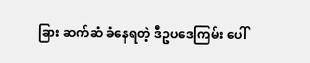ခြား ဆက်ဆံ ခံနေရတဲ့ ဒီဥပဒေကြမ်း ပေါ်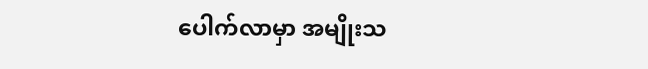ပေါက်လာမှာ အမျိုးသ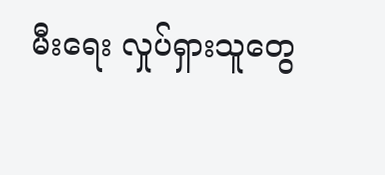မီးရေး လှုပ်ရှားသူတွေ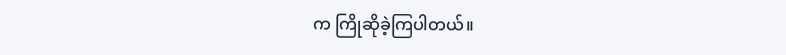က ကြိုဆိုခဲ့ကြပါတယ်။